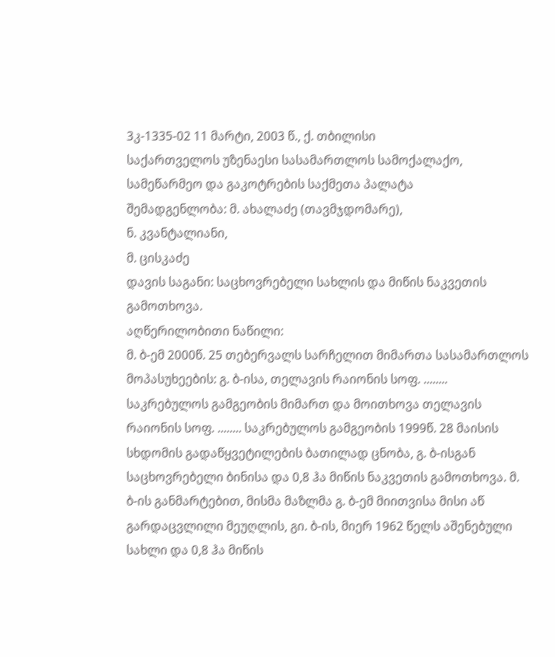3კ-1335-02 11 მარტი, 2003 წ., ქ. თბილისი
საქართველოს უზენაესი სასამართლოს სამოქალაქო, სამეწარმეო და გაკოტრების საქმეთა პალატა
შემადგენლობა: მ. ახალაძე (თავმჯდომარე),
ნ. კვანტალიანი,
მ. ცისკაძე
დავის საგანი: საცხოვრებელი სახლის და მიწის ნაკვეთის გამოთხოვა.
აღწერილობითი ნაწილი:
მ. ბ-ემ 2000წ. 25 თებერვალს სარჩელით მიმართა სასამართლოს მოპასუხეების: გ. ბ-ისა, თელავის რაიონის სოფ. ........ საკრებულოს გამგეობის მიმართ და მოითხოვა თელავის რაიონის სოფ. ........ საკრებულოს გამგეობის 1999წ. 28 მაისის სხდომის გადაწყვეტილების ბათილად ცნობა, გ. ბ-ისგან საცხოვრებელი ბინისა და 0,8 ჰა მიწის ნაკვეთის გამოთხოვა. მ. ბ-ის განმარტებით, მისმა მაზლმა გ. ბ-ემ მიითვისა მისი აწ გარდაცვლილი მეუღლის, გი. ბ-ის, მიერ 1962 წელს აშენებული სახლი და 0,8 ჰა მიწის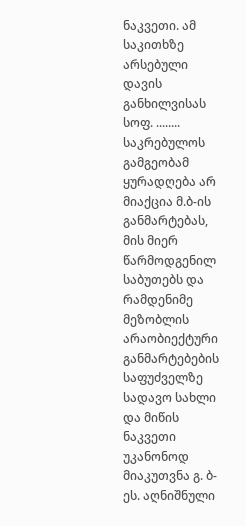ნაკვეთი. ამ საკითხზე არსებული დავის განხილვისას სოფ. ........ საკრებულოს გამგეობამ ყურადღება არ მიაქცია მ.ბ-ის განმარტებას, მის მიერ წარმოდგენილ საბუთებს და რამდენიმე მეზობლის არაობიექტური განმარტებების საფუძველზე სადავო სახლი და მიწის ნაკვეთი უკანონოდ მიაკუთვნა გ. ბ-ეს. აღნიშნული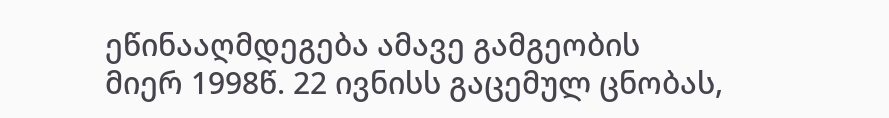ეწინააღმდეგება ამავე გამგეობის მიერ 1998წ. 22 ივნისს გაცემულ ცნობას,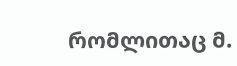რომლითაც მ.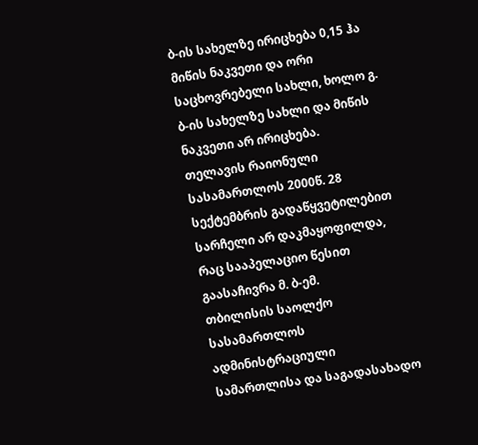ბ-ის სახელზე ირიცხება 0,15 ჰა მიწის ნაკვეთი და ორი საცხოვრებელი სახლი, ხოლო გ. ბ-ის სახელზე სახლი და მიწის ნაკვეთი არ ირიცხება.
თელავის რაიონული სასამართლოს 2000წ. 28 სექტემბრის გადაწყვეტილებით სარჩელი არ დაკმაყოფილდა, რაც სააპელაციო წესით გაასაჩივრა მ. ბ-ემ.
თბილისის საოლქო სასამართლოს ადმინისტრაციული სამართლისა და საგადასახადო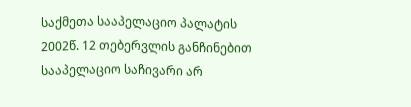საქმეთა სააპელაციო პალატის 2002წ. 12 თებერვლის განჩინებით სააპელაციო საჩივარი არ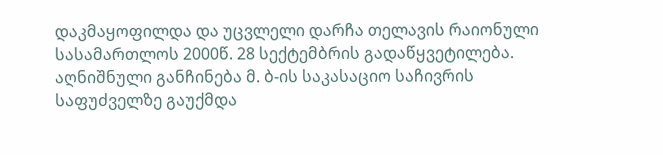დაკმაყოფილდა და უცვლელი დარჩა თელავის რაიონული სასამართლოს 2000წ. 28 სექტემბრის გადაწყვეტილება.
აღნიშნული განჩინება მ. ბ-ის საკასაციო საჩივრის საფუძველზე გაუქმდა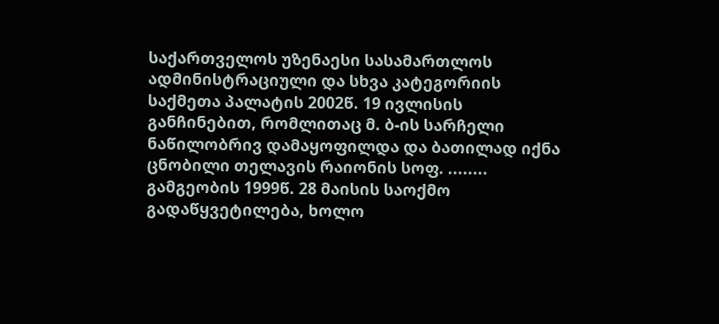საქართველოს უზენაესი სასამართლოს ადმინისტრაციული და სხვა კატეგორიის საქმეთა პალატის 2002წ. 19 ივლისის განჩინებით, რომლითაც მ. ბ-ის სარჩელი ნაწილობრივ დამაყოფილდა და ბათილად იქნა ცნობილი თელავის რაიონის სოფ. ........ გამგეობის 1999წ. 28 მაისის საოქმო გადაწყვეტილება, ხოლო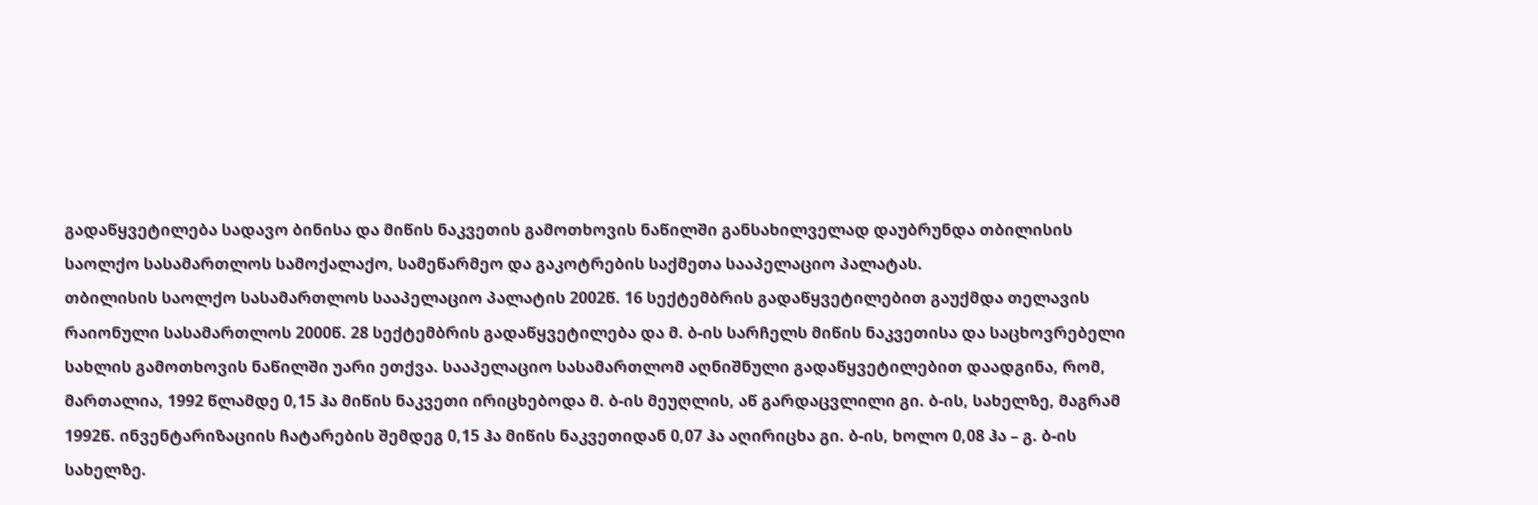გადაწყვეტილება სადავო ბინისა და მიწის ნაკვეთის გამოთხოვის ნაწილში განსახილველად დაუბრუნდა თბილისის საოლქო სასამართლოს სამოქალაქო, სამეწარმეო და გაკოტრების საქმეთა სააპელაციო პალატას.
თბილისის საოლქო სასამართლოს სააპელაციო პალატის 2002წ. 16 სექტემბრის გადაწყვეტილებით გაუქმდა თელავის რაიონული სასამართლოს 2000წ. 28 სექტემბრის გადაწყვეტილება და მ. ბ-ის სარჩელს მიწის ნაკვეთისა და საცხოვრებელი სახლის გამოთხოვის ნაწილში უარი ეთქვა. სააპელაციო სასამართლომ აღნიშნული გადაწყვეტილებით დაადგინა, რომ, მართალია, 1992 წლამდე 0,15 ჰა მიწის ნაკვეთი ირიცხებოდა მ. ბ-ის მეუღლის, აწ გარდაცვლილი გი. ბ-ის, სახელზე, მაგრამ 1992წ. ინვენტარიზაციის ჩატარების შემდეგ 0,15 ჰა მიწის ნაკვეთიდან 0,07 ჰა აღირიცხა გი. ბ-ის, ხოლო 0,08 ჰა – გ. ბ-ის სახელზე.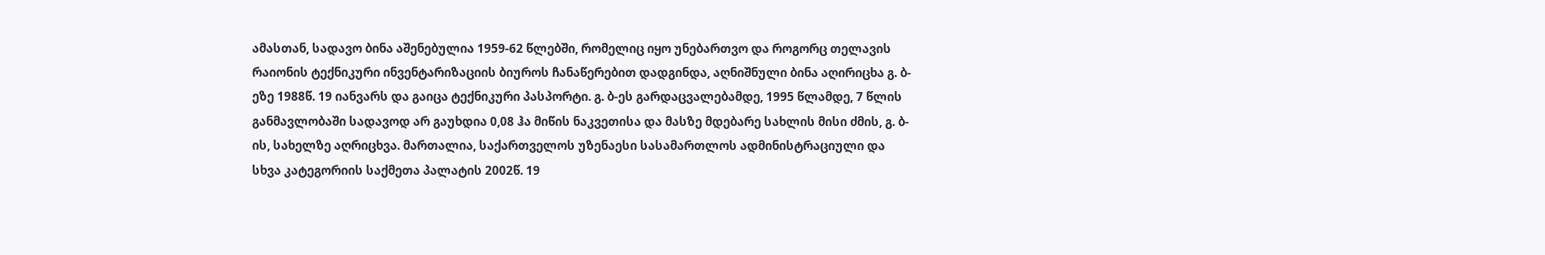ამასთან, სადავო ბინა აშენებულია 1959-62 წლებში, რომელიც იყო უნებართვო და როგორც თელავის რაიონის ტექნიკური ინვენტარიზაციის ბიუროს ჩანაწერებით დადგინდა, აღნიშნული ბინა აღირიცხა გ. ბ-ეზე 1988წ. 19 იანვარს და გაიცა ტექნიკური პასპორტი. გ. ბ-ეს გარდაცვალებამდე, 1995 წლამდე, 7 წლის განმავლობაში სადავოდ არ გაუხდია 0,08 ჰა მიწის ნაკვეთისა და მასზე მდებარე სახლის მისი ძმის, გ. ბ-ის, სახელზე აღრიცხვა. მართალია, საქართველოს უზენაესი სასამართლოს ადმინისტრაციული და სხვა კატეგორიის საქმეთა პალატის 2002წ. 19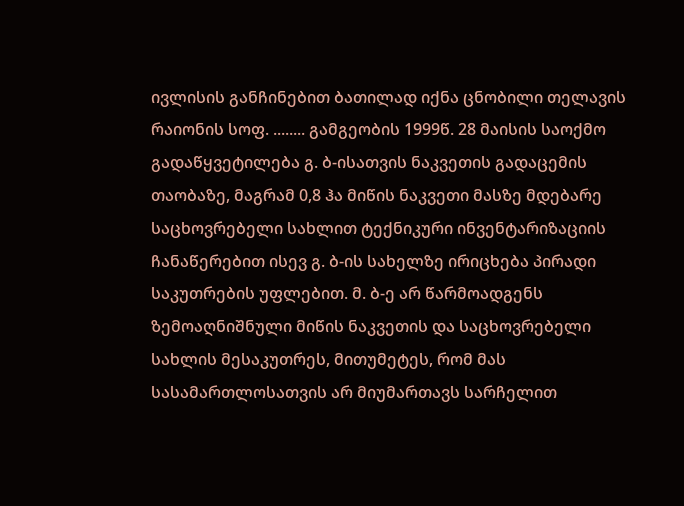ივლისის განჩინებით ბათილად იქნა ცნობილი თელავის რაიონის სოფ. ........ გამგეობის 1999წ. 28 მაისის საოქმო გადაწყვეტილება გ. ბ-ისათვის ნაკვეთის გადაცემის თაობაზე, მაგრამ 0,8 ჰა მიწის ნაკვეთი მასზე მდებარე საცხოვრებელი სახლით ტექნიკური ინვენტარიზაციის ჩანაწერებით ისევ გ. ბ-ის სახელზე ირიცხება პირადი საკუთრების უფლებით. მ. ბ-ე არ წარმოადგენს ზემოაღნიშნული მიწის ნაკვეთის და საცხოვრებელი სახლის მესაკუთრეს, მითუმეტეს, რომ მას სასამართლოსათვის არ მიუმართავს სარჩელით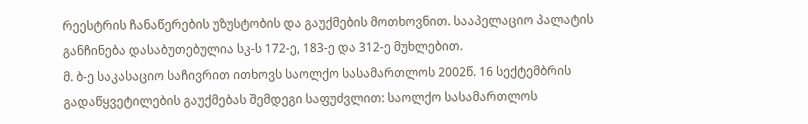რეესტრის ჩანაწერების უზუსტობის და გაუქმების მოთხოვნით. სააპელაციო პალატის განჩინება დასაბუთებულია სკ-ს 172-ე, 183-ე და 312-ე მუხლებით.
მ. ბ-ე საკასაციო საჩივრით ითხოვს საოლქო სასამართლოს 2002წ. 16 სექტემბრის გადაწყვეტილების გაუქმებას შემდეგი საფუძვლით: საოლქო სასამართლოს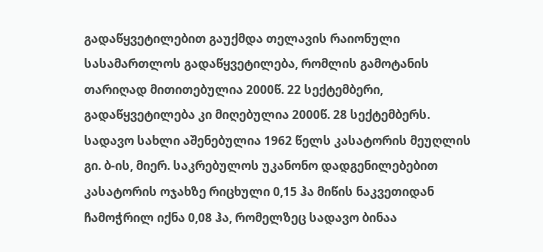გადაწყვეტილებით გაუქმდა თელავის რაიონული სასამართლოს გადაწყვეტილება, რომლის გამოტანის თარიღად მითითებულია 2000წ. 22 სექტემბერი, გადაწყვეტილება კი მიღებულია 2000წ. 28 სექტემბერს. სადავო სახლი აშენებულია 1962 წელს კასატორის მეუღლის გი. ბ-ის, მიერ. საკრებულოს უკანონო დადგენილებებით კასატორის ოჯახზე რიცხული 0,15 ჰა მიწის ნაკვეთიდან ჩამოჭრილ იქნა 0,08 ჰა, რომელზეც სადავო ბინაა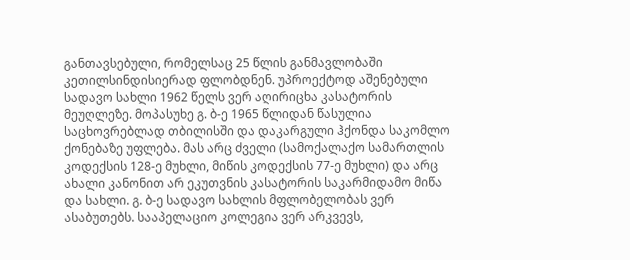განთავსებული, რომელსაც 25 წლის განმავლობაში კეთილსინდისიერად ფლობდნენ. უპროექტოდ აშენებული სადავო სახლი 1962 წელს ვერ აღირიცხა კასატორის მეუღლეზე. მოპასუხე გ. ბ-ე 1965 წლიდან წასულია საცხოვრებლად თბილისში და დაკარგული ჰქონდა საკომლო ქონებაზე უფლება. მას არც ძველი (სამოქალაქო სამართლის კოდექსის 128-ე მუხლი, მიწის კოდექსის 77-ე მუხლი) და არც ახალი კანონით არ ეკუთვნის კასატორის საკარმიდამო მიწა და სახლი. გ. ბ-ე სადავო სახლის მფლობელობას ვერ ასაბუთებს. სააპელაციო კოლეგია ვერ არკვევს,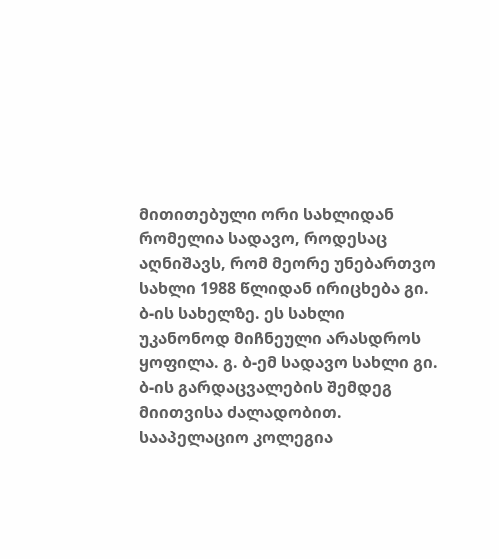მითითებული ორი სახლიდან რომელია სადავო, როდესაც აღნიშავს, რომ მეორე უნებართვო სახლი 1988 წლიდან ირიცხება გი. ბ-ის სახელზე. ეს სახლი უკანონოდ მიჩნეული არასდროს ყოფილა. გ. ბ-ემ სადავო სახლი გი. ბ-ის გარდაცვალების შემდეგ მიითვისა ძალადობით. სააპელაციო კოლეგია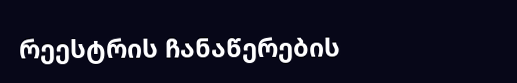რეესტრის ჩანაწერების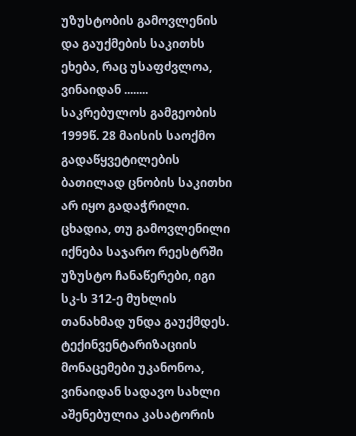უზუსტობის გამოვლენის და გაუქმების საკითხს ეხება, რაც უსაფძვლოა, ვინაიდან ........ საკრებულოს გამგეობის 1999წ. 28 მაისის საოქმო გადაწყვეტილების ბათილად ცნობის საკითხი არ იყო გადაჭრილი. ცხადია, თუ გამოვლენილი იქნება საჯარო რეესტრში უზუსტო ჩანაწერები, იგი სკ-ს 312-ე მუხლის თანახმად უნდა გაუქმდეს. ტექინვენტარიზაციის მონაცემები უკანონოა, ვინაიდან სადავო სახლი აშენებულია კასატორის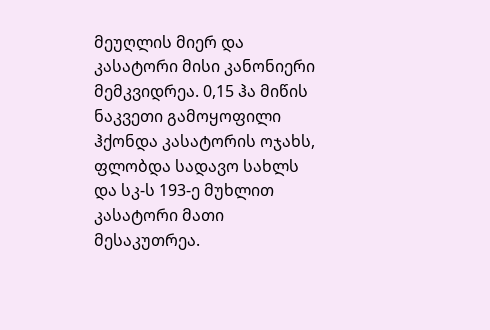მეუღლის მიერ და კასატორი მისი კანონიერი მემკვიდრეა. 0,15 ჰა მიწის ნაკვეთი გამოყოფილი ჰქონდა კასატორის ოჯახს, ფლობდა სადავო სახლს და სკ-ს 193-ე მუხლით კასატორი მათი მესაკუთრეა.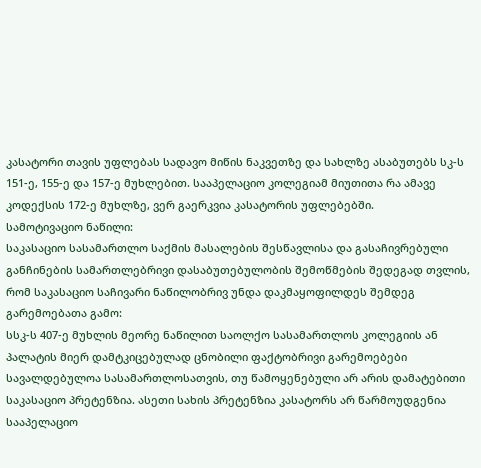კასატორი თავის უფლებას სადავო მიწის ნაკვეთზე და სახლზე ასაბუთებს სკ-ს 151-ე, 155-ე და 157-ე მუხლებით. სააპელაციო კოლეგიამ მიუთითა რა ამავე კოდექსის 172-ე მუხლზე, ვერ გაერკვია კასატორის უფლებებში.
სამოტივაციო ნაწილი:
საკასაციო სასამართლო საქმის მასალების შესწავლისა და გასაჩივრებული განჩინების სამართლებრივი დასაბუთებულობის შემოწმების შედეგად თვლის, რომ საკასაციო საჩივარი ნაწილობრივ უნდა დაკმაყოფილდეს შემდეგ გარემოებათა გამო:
სსკ-ს 407-ე მუხლის მეორე ნაწილით საოლქო სასამართლოს კოლეგიის ან პალატის მიერ დამტკიცებულად ცნობილი ფაქტობრივი გარემოებები სავალდებულოა სასამართლოსათვის, თუ წამოყენებული არ არის დამატებითი საკასაციო პრეტენზია. ასეთი სახის პრეტენზია კასატორს არ წარმოუდგენია
სააპელაციო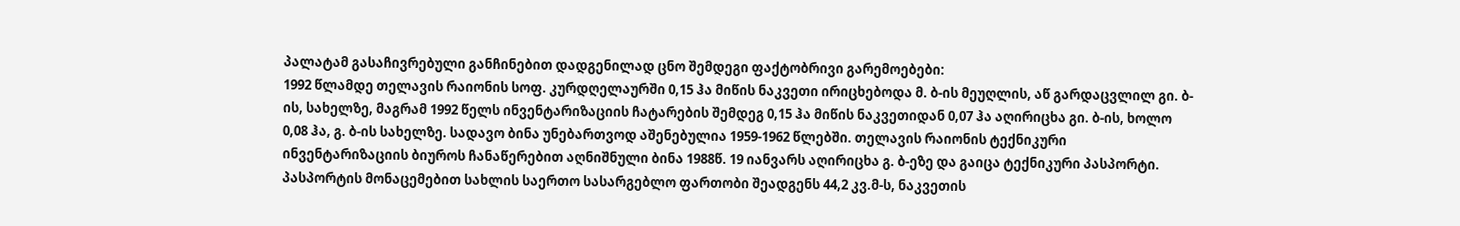პალატამ გასაჩივრებული განჩინებით დადგენილად ცნო შემდეგი ფაქტობრივი გარემოებები:
1992 წლამდე თელავის რაიონის სოფ. კურდღელაურში 0,15 ჰა მიწის ნაკვეთი ირიცხებოდა მ. ბ-ის მეუღლის, აწ გარდაცვლილ გი. ბ-ის, სახელზე, მაგრამ 1992 წელს ინვენტარიზაციის ჩატარების შემდეგ 0,15 ჰა მიწის ნაკვეთიდან 0,07 ჰა აღირიცხა გი. ბ-ის, ხოლო 0,08 ჰა, გ. ბ-ის სახელზე. სადავო ბინა უნებართვოდ აშენებულია 1959-1962 წლებში. თელავის რაიონის ტექნიკური ინვენტარიზაციის ბიუროს ჩანაწერებით აღნიშნული ბინა 1988წ. 19 იანვარს აღირიცხა გ. ბ-ეზე და გაიცა ტექნიკური პასპორტი. პასპორტის მონაცემებით სახლის საერთო სასარგებლო ფართობი შეადგენს 44,2 კვ.მ-ს, ნაკვეთის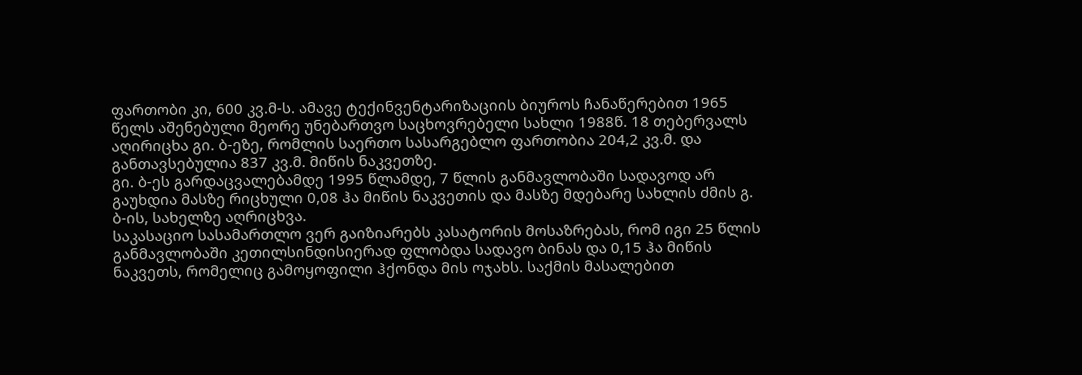ფართობი კი, 600 კვ.მ-ს. ამავე ტექინვენტარიზაციის ბიუროს ჩანაწერებით 1965 წელს აშენებული მეორე უნებართვო საცხოვრებელი სახლი 1988წ. 18 თებერვალს აღირიცხა გი. ბ-ეზე, რომლის საერთო სასარგებლო ფართობია 204,2 კვ.მ. და განთავსებულია 837 კვ.მ. მიწის ნაკვეთზე.
გი. ბ-ეს გარდაცვალებამდე 1995 წლამდე, 7 წლის განმავლობაში სადავოდ არ გაუხდია მასზე რიცხული 0,08 ჰა მიწის ნაკვეთის და მასზე მდებარე სახლის ძმის გ. ბ-ის, სახელზე აღრიცხვა.
საკასაციო სასამართლო ვერ გაიზიარებს კასატორის მოსაზრებას, რომ იგი 25 წლის განმავლობაში კეთილსინდისიერად ფლობდა სადავო ბინას და 0,15 ჰა მიწის ნაკვეთს, რომელიც გამოყოფილი ჰქონდა მის ოჯახს. საქმის მასალებით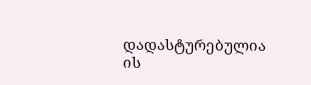დადასტურებულია ის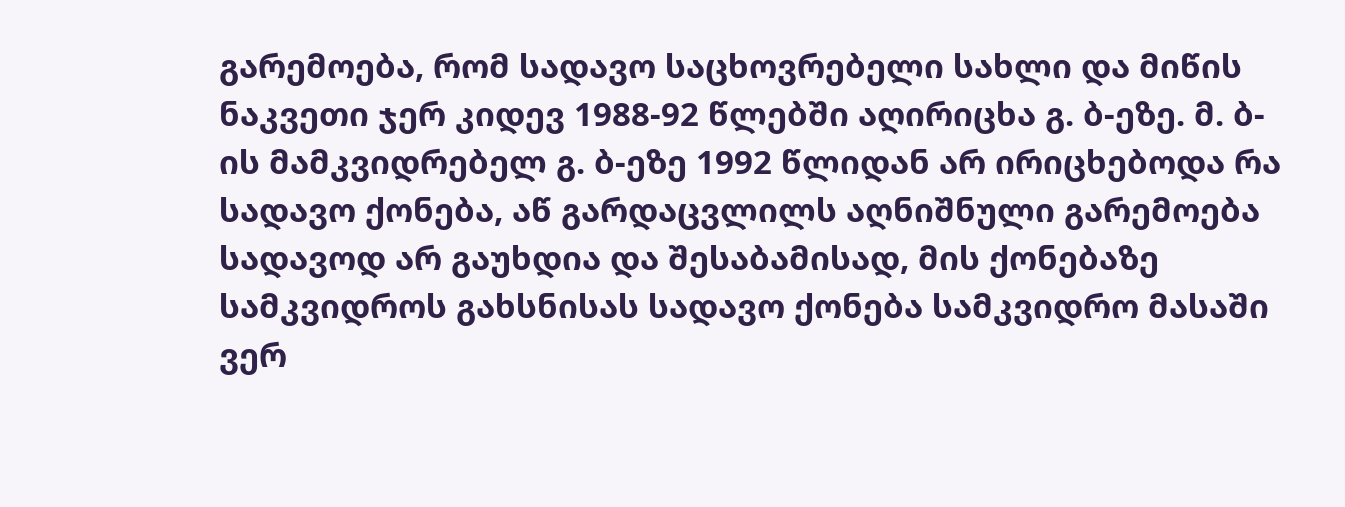გარემოება, რომ სადავო საცხოვრებელი სახლი და მიწის ნაკვეთი ჯერ კიდევ 1988-92 წლებში აღირიცხა გ. ბ-ეზე. მ. ბ-ის მამკვიდრებელ გ. ბ-ეზე 1992 წლიდან არ ირიცხებოდა რა სადავო ქონება, აწ გარდაცვლილს აღნიშნული გარემოება სადავოდ არ გაუხდია და შესაბამისად, მის ქონებაზე სამკვიდროს გახსნისას სადავო ქონება სამკვიდრო მასაში ვერ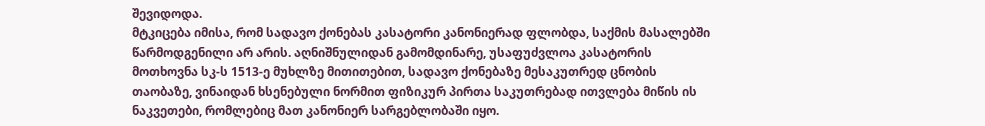შევიდოდა.
მტკიცება იმისა, რომ სადავო ქონებას კასატორი კანონიერად ფლობდა, საქმის მასალებში წარმოდგენილი არ არის. აღნიშნულიდან გამომდინარე, უსაფუძვლოა კასატორის მოთხოვნა სკ-ს 1513-ე მუხლზე მითითებით, სადავო ქონებაზე მესაკუთრედ ცნობის თაობაზე, ვინაიდან ხსენებული ნორმით ფიზიკურ პირთა საკუთრებად ითვლება მიწის ის ნაკვეთები, რომლებიც მათ კანონიერ სარგებლობაში იყო.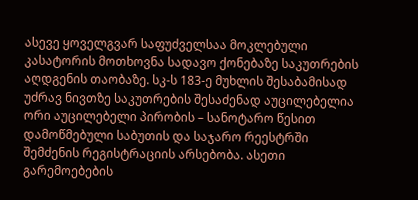ასევე ყოველგვარ საფუძველსაა მოკლებული კასატორის მოთხოვნა სადავო ქონებაზე საკუთრების აღდგენის თაობაზე. სკ-ს 183-ე მუხლის შესაბამისად უძრავ ნივთზე საკუთრების შესაძენად აუცილებელია ორი აუცილებელი პირობის – სანოტარო წესით დამოწმებული საბუთის და საჯარო რეესტრში შემძენის რეგისტრაციის არსებობა. ასეთი გარემოებების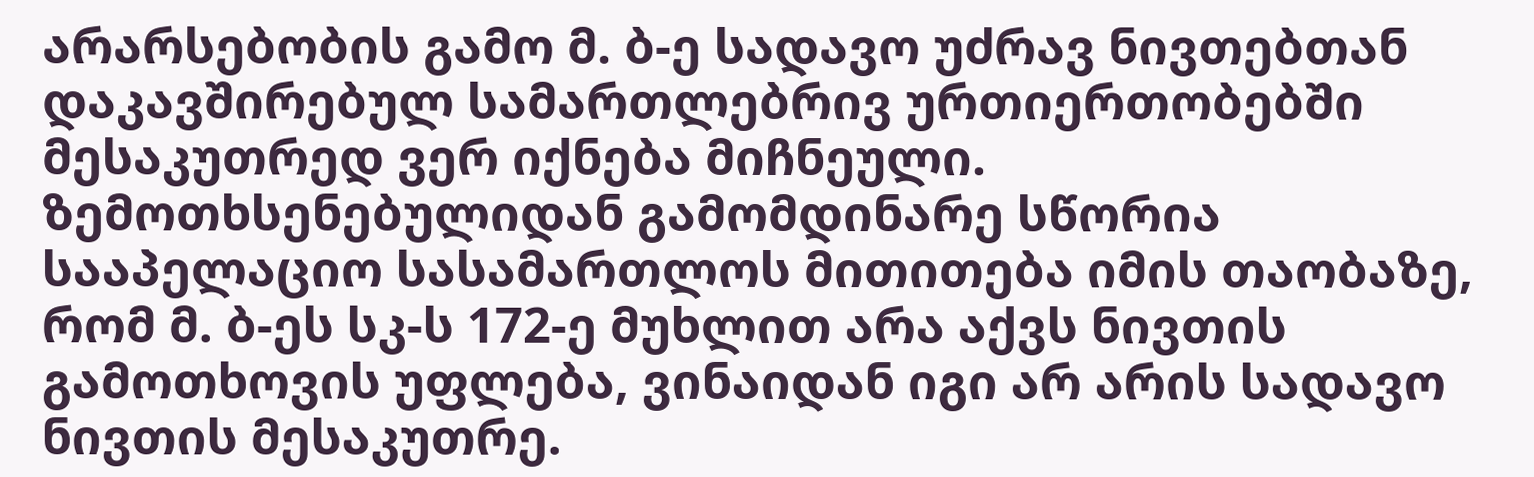არარსებობის გამო მ. ბ-ე სადავო უძრავ ნივთებთან დაკავშირებულ სამართლებრივ ურთიერთობებში მესაკუთრედ ვერ იქნება მიჩნეული. ზემოთხსენებულიდან გამომდინარე სწორია სააპელაციო სასამართლოს მითითება იმის თაობაზე, რომ მ. ბ-ეს სკ-ს 172-ე მუხლით არა აქვს ნივთის გამოთხოვის უფლება, ვინაიდან იგი არ არის სადავო ნივთის მესაკუთრე.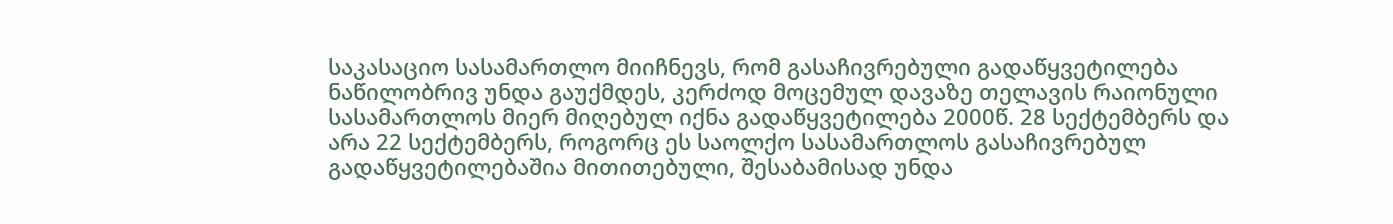საკასაციო სასამართლო მიიჩნევს, რომ გასაჩივრებული გადაწყვეტილება ნაწილობრივ უნდა გაუქმდეს, კერძოდ მოცემულ დავაზე თელავის რაიონული სასამართლოს მიერ მიღებულ იქნა გადაწყვეტილება 2000წ. 28 სექტემბერს და არა 22 სექტემბერს, როგორც ეს საოლქო სასამართლოს გასაჩივრებულ გადაწყვეტილებაშია მითითებული, შესაბამისად უნდა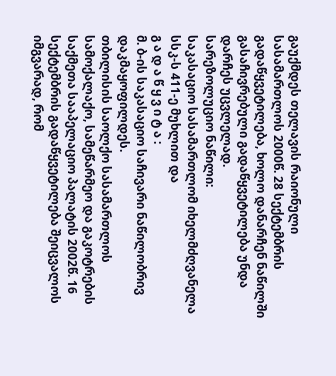გაუქმდეს თელავის რაიონული სასამართლოს 2000წ. 28 სექტემბრის გადაწყვეტილება, ხოლო დანარჩენ ნაწილში გასაჩივრებული გადაწყვეტილება უნდა დარჩეს უცვლელად.
სარეზოლუციო ნაწილი:
საკასაციო სასამართლომ იხელმძღვანელა სსკ-ს 411-ე მუხლით და
გ ა დ ა წ ყ ვ ი ტ ა :
მ. ბ-ის საკასაციო საჩივარი ნაწილობრივ დაკმაყოფილდეს.
თბილისის საოლქო სასამართლოს სამოქალაქო, სამეწარმეო და გაკოტრების საქმეთა სააპელაციო პალატის 2002წ. 16 სექტემბრის გადაწყვეტილება შეიცვალოს იმგვარად, რომ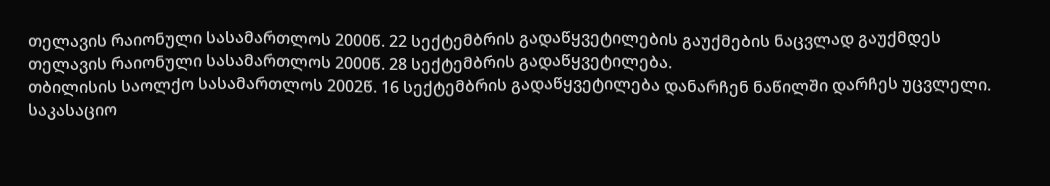თელავის რაიონული სასამართლოს 2000წ. 22 სექტემბრის გადაწყვეტილების გაუქმების ნაცვლად გაუქმდეს თელავის რაიონული სასამართლოს 2000წ. 28 სექტემბრის გადაწყვეტილება.
თბილისის საოლქო სასამართლოს 2002წ. 16 სექტემბრის გადაწყვეტილება დანარჩენ ნაწილში დარჩეს უცვლელი.
საკასაციო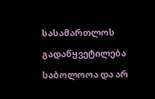სასამართლოს გადაწყვეტილება საბოლოოა და არ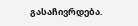გასაჩივრდება.